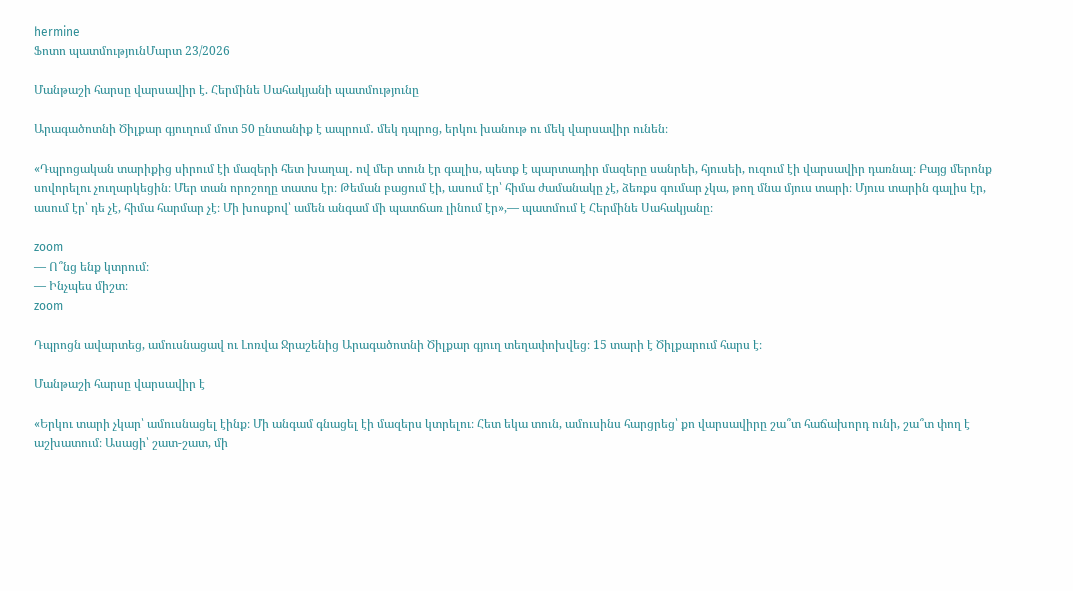hermine
Ֆոտո պատմությունՄարտ 23/2026

Մանթաշի հարսը վարսավիր է. Հերմինե Սահակյանի պատմությունը

Արագածոտնի Ծիլքար գյուղում մոտ 50 ընտանիք է ապրում․ մեկ դպրոց, երկու խանութ ու մեկ վարսավիր ունեն։

«Դպրոցական տարիքից սիրում էի մազերի հետ խաղալ․ ով մեր տուն էր գալիս, պետք է պարտադիր մազերը սանրեի, հյուսեի, ուզում էի վարսավիր դառնալ։ Բայց մերոնք սովորելու չուղարկեցին։ Մեր տան որոշողը տատս էր։ Թեման բացում էի, ասում էր՝ հիմա ժամանակը չէ, ձեռքս գումար չկա, թող մնա մյուս տարի։ Մյուս տարին գալիս էր, ասում էր՝ դե չէ, հիմա հարմար չէ։ Մի խոսքով՝ ամեն անգամ մի պատճառ լինում էր»,— պատմում է Հերմինե Սահակյանը։

zoom
— Ո՞նց ենք կտրում։
— Ինչպես միշտ։
zoom

Դպրոցն ավարտեց, ամուսնացավ ու Լոռվա Ջրաշենից Արագածոտնի Ծիլքար գյուղ տեղափոխվեց։ 15 տարի է Ծիլքարում հարս է։

Մանթաշի հարսը վարսավիր է

«Երկու տարի չկար՝ ամուսնացել էինք։ Մի անգամ գնացել էի մազերս կտրելու։ Հետ եկա տուն, ամուսինս հարցրեց՝ քո վարսավիրը շա՞տ հաճախորդ ունի, շա՞տ փող է աշխատում։ Ասացի՝ շատ-շատ, մի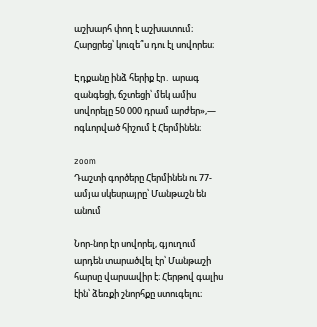աշխարհ փող է աշխատում։ Հարցրեց՝ կուզե՞ս դու էլ սովորես։

Էդքանը ինձ հերիք էր․ արագ զանգեցի, ճշտեցի՝ մեկ ամիս սովորելը 50 000 դրամ արժեր»,— ոգևորված հիշում է Հերմինեն։

zoom
Դաշտի գործերը Հերմինեն ու 77-ամյա սկեսրայրը՝ Մանթաշն են անում

Նոր-նոր էր սովորել, գյուղում արդեն տարածվել էր՝ Մանթաշի հարսը վարսավիր է։ Հերթով գալիս էին՝ ձեռքի շնորհքը ստուգելու։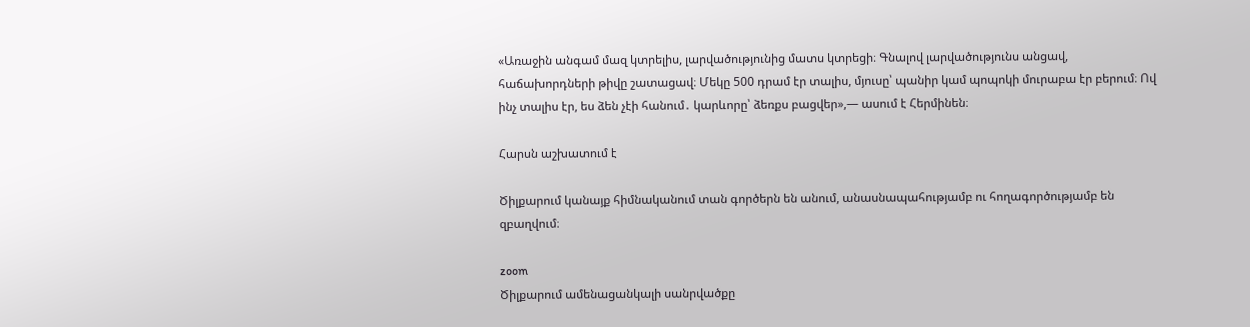«Առաջին անգամ մազ կտրելիս, լարվածությունից մատս կտրեցի։ Գնալով լարվածությունս անցավ, հաճախորդների թիվը շատացավ։ Մեկը 500 դրամ էր տալիս, մյուսը՝ պանիր կամ պոպոկի մուրաբա էր բերում։ Ով ինչ տալիս էր, ես ձեն չէի հանում․ կարևորը՝ ձեռքս բացվեր»,— ասում է Հերմինեն։

Հարսն աշխատում է

Ծիլքարում կանայք հիմնականում տան գործերն են անում, անասնապահությամբ ու հողագործությամբ են զբաղվում։

zoom
Ծիլքարում ամենացանկալի սանրվածքը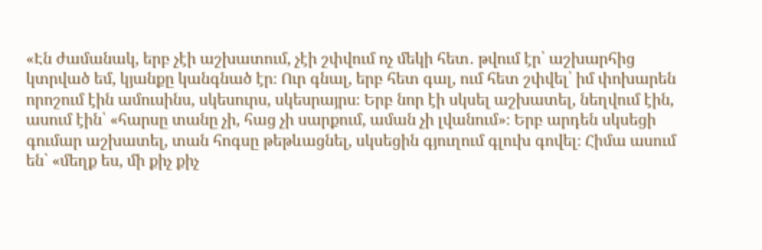«Էն ժամանակ, երբ չէի աշխատում, չէի շփվում ոչ մեկի հետ․ թվում էր՝ աշխարհից կտրված եմ, կյանքը կանգնած էր։ Ուր գնալ, երբ հետ գալ, ում հետ շփվել՝ իմ փոխարեն որոշում էին ամուսինս, սկեսուրս, սկեսրայրս։ Երբ նոր էի սկսել աշխատել, նեղվում էին, ասում էին՝ «հարսը տանը չի, հաց չի սարքում, աման չի լվանում»։ Երբ արդեն սկսեցի գումար աշխատել, տան հոգսը թեթևացնել, սկսեցին գյուղում գլուխ գովել։ Հիմա ասում են՝ «մեղք ես, մի քիչ քիչ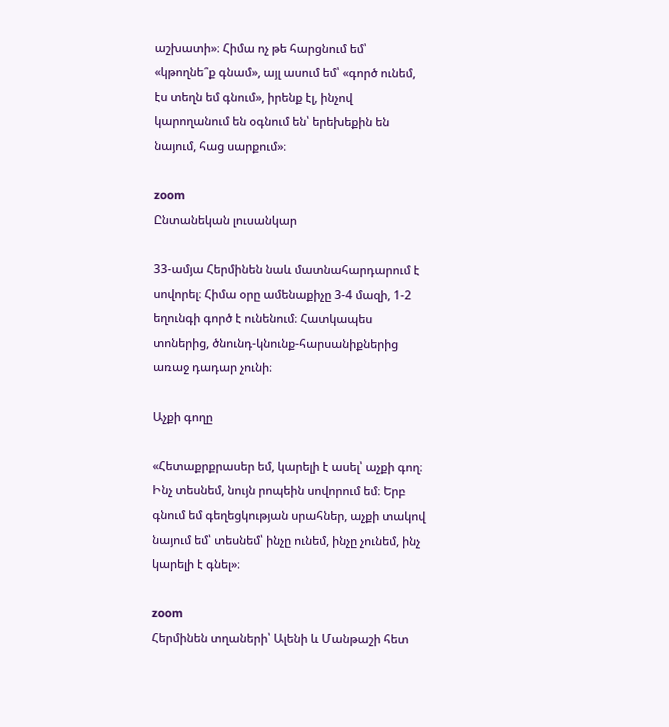աշխատի»։ Հիմա ոչ թե հարցնում եմ՝ «կթողնե՞ք գնամ», այլ ասում եմ՝ «գործ ունեմ, էս տեղն եմ գնում», իրենք էլ, ինչով կարողանում են օգնում են՝ երեխեքին են նայում, հաց սարքում»։

zoom
Ընտանեկան լուսանկար

33-ամյա Հերմինեն նաև մատնահարդարում է սովորել։ Հիմա օրը ամենաքիչը 3-4 մազի, 1-2 եղունգի գործ է ունենում։ Հատկապես տոներից, ծնունդ-կնունք-հարսանիքներից առաջ դադար չունի։

Աչքի գողը

«Հետաքրքրասեր եմ, կարելի է ասել՝ աչքի գող։ Ինչ տեսնեմ, նույն րոպեին սովորում եմ։ Երբ գնում եմ գեղեցկության սրահներ, աչքի տակով նայում եմ՝ տեսնեմ՝ ինչը ունեմ, ինչը չունեմ, ինչ կարելի է գնել»։

zoom
Հերմինեն տղաների՝ Ալենի և Մանթաշի հետ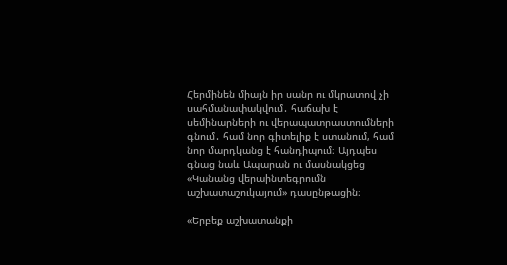Հերմինեն միայն իր սանր ու մկրատով չի սահմանափակվում․ հաճախ է սեմինարների ու վերապատրաստումների գնում․ համ նոր գիտելիք է ստանում, համ նոր մարդկանց է հանդիպում։ Այդպես գնաց նաև Ապարան ու մասնակցեց «Կանանց վերաինտեգրումն աշխատաշուկայում» դասընթացին։

«Երբեք աշխատանքի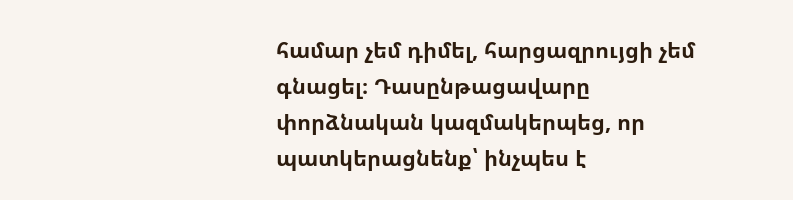համար չեմ դիմել, հարցազրույցի չեմ գնացել։ Դասընթացավարը փորձնական կազմակերպեց, որ պատկերացնենք՝ ինչպես է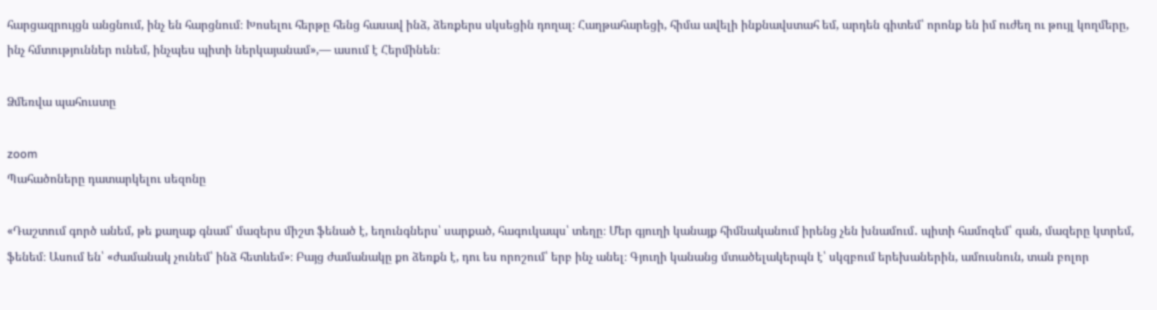հարցազրույցն անցնում, ինչ են հարցնում։ Խոսելու հերթը հենց հասավ ինձ, ձեռքերս սկսեցին դողալ։ Հաղթահարեցի, հիմա ավելի ինքնավստահ եմ, արդեն գիտեմ՝ որոնք են իմ ուժեղ ու թույլ կողմերը, ինչ հմտություններ ունեմ, ինչպես պիտի ներկայանամ»,— ասում է Հերմինեն։

Ձմեռվա պահուստը

zoom
Պահածոները դատարկելու սեզոնը

«Դաշտում գործ անեմ, թե քաղաք գնամ՝ մազերս միշտ ֆենած է, եղունգներս՝ սարքած, հագուկապս՝ տեղը։ Մեր գյուղի կանայք հիմնականում իրենց չեն խնամում․ պիտի համոզեմ՝ գան, մազերը կտրեմ, ֆենեմ։ Ասում են՝ «ժամանակ չունեմ՝ ինձ հետևեմ»։ Բայց ժամանակը քո ձեռքն է, դու ես որոշում՝ երբ ինչ անել։ Գյուղի կանանց մտածելակերպն է՝ սկզբում երեխաներին, ամուսնուն, տան բոլոր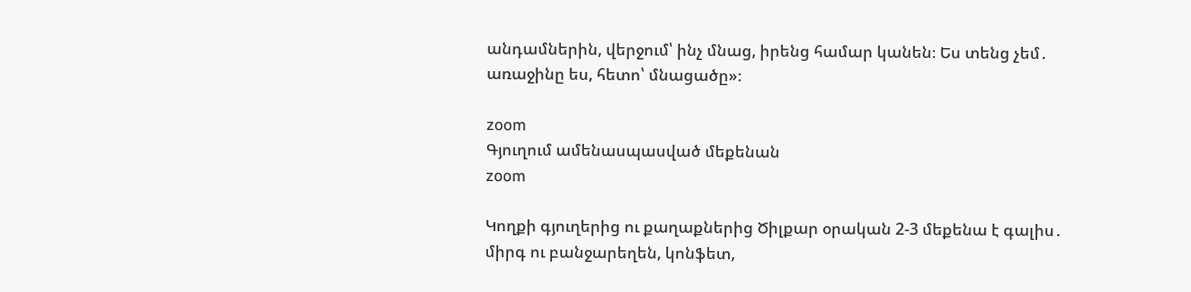անդամներին, վերջում՝ ինչ մնաց, իրենց համար կանեն։ Ես տենց չեմ․ առաջինը ես, հետո՝ մնացածը»։

zoom
Գյուղում ամենասպասված մեքենան
zoom

Կողքի գյուղերից ու քաղաքներից Ծիլքար օրական 2-3 մեքենա է գալիս․ միրգ ու բանջարեղեն, կոնֆետ,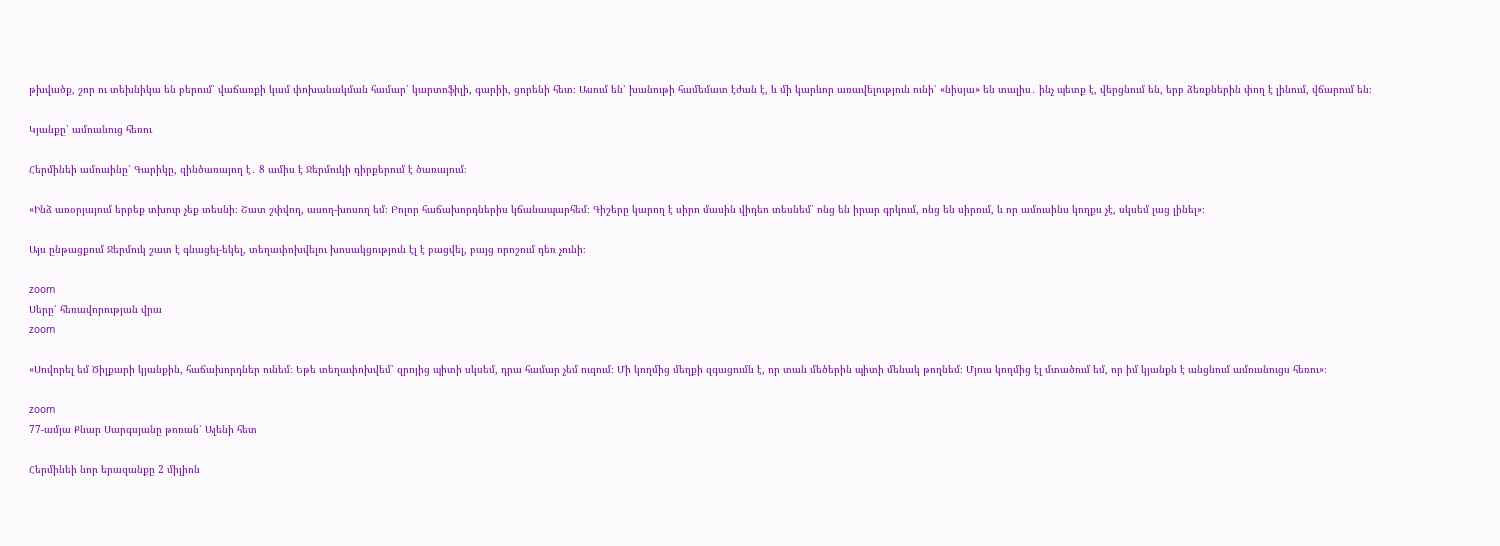թխվածք, շոր ու տեխնիկա են բերում՝ վաճառքի կամ փոխանակման համար՝ կարտոֆիլի, գարիի, ցորենի հետ։ Ասում են՝ խանութի համեմատ էժան է, և մի կարևոր առավելություն ունի՝ «նիսյա» են տալիս․ ինչ պետք է, վերցնում են, երբ ձեռքներին փող է լինում, վճարում են։

Կյանքը՝ ամուսնուց հեռու

Հերմինեի ամուսինը՝ Գարիկը, զինծառայող է․ 8 ամիս է Ջերմուկի դիրքերում է ծառայում։

«Ինձ առօրյայում երբեք տխուր չեք տեսնի։ Շատ շփվող, ասող-խոսող եմ։ Բոլոր հաճախորդներիս կճանապարհեմ։ Գիշերը կարող է սիրո մասին վիդեո տեսնեմ՝ ոնց են իրար գրկում, ոնց են սիրում, և որ ամուսինս կողքս չէ, սկսեմ լաց լինել»։

Այս ընթացքում Ջերմուկ շատ է գնացել-եկել, տեղափոխվելու խոսակցություն էլ է բացվել, բայց որոշում դեռ չունի։

zoom
Սերը՝ հեռավորության վրա
zoom

«Սովորել եմ Ծիլքարի կյանքին, հաճախորդներ ունեմ։ Եթե տեղափոխվեմ՝ զրոյից պիտի սկսեմ, դրա համար չեմ ուզում։ Մի կողմից մեղքի զգացումն է, որ տան մեծերին պիտի մենակ թողնեմ։ Մյուս կողմից էլ մտածում եմ, որ իմ կյանքն է անցնում ամուսնուցս հեռու»։

zoom
77-ամյա Քնար Սարգսյանը թոռան՝ Ալենի հետ

Հերմինեի նոր երազանքը 2 միլիոն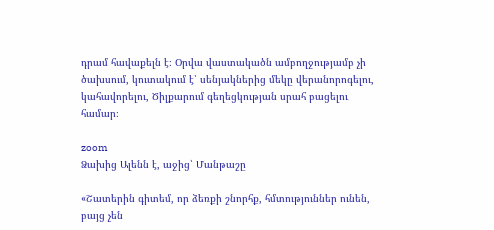դրամ հավաքելն է։ Օրվա վաստակածն ամբողջությամբ չի ծախսում, կուտակում է՝ սենյակներից մեկը վերանորոգելու, կահավորելու, Ծիլքարում գեղեցկության սրահ բացելու համար։

zoom
Ձախից Ալենն է, աջից՝ Մանթաշը

«Շատերին գիտեմ, որ ձեռքի շնորհք, հմտություններ ունեն, բայց չեն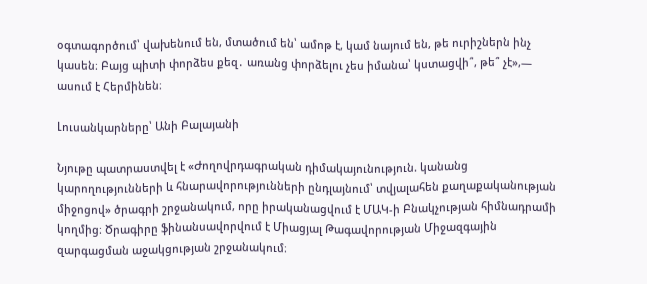օգտագործում՝ վախենում են, մտածում են՝ ամոթ է, կամ նայում են, թե ուրիշներն ինչ կասեն։ Բայց պիտի փորձես քեզ․ առանց փորձելու չես իմանա՝ կստացվի՞, թե՞ չէ»,— ասում է Հերմինեն։

Լուսանկարները՝ Անի Բալայանի

Նյութը պատրաստվել է «Ժողովրդագրական դիմակայունություն. կանանց կարողությունների և հնարավորությունների ընդլայնում՝ տվյալահեն քաղաքականության միջոցով» ծրագրի շրջանակում, որը իրականացվում է ՄԱԿ-ի Բնակչության հիմնադրամի կողմից։ Ծրագիրը ֆինանսավորվում է Միացյալ Թագավորության Միջազգային զարգացման աջակցության շրջանակում։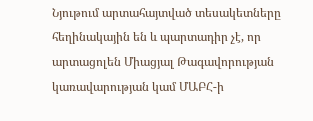Նյութում արտահայտված տեսակետները հեղինակային են և պարտադիր չէ, որ արտացոլեն Միացյալ Թագավորության կառավարության կամ ՄԱԲՀ-ի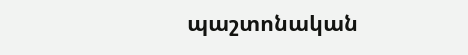պաշտոնական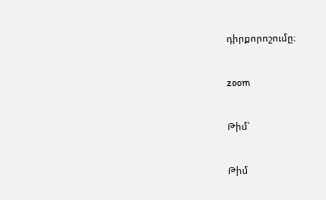դիրքորոշումը։

zoom

Թիմ՝

Թիմ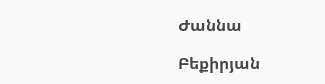Ժաննա

Բեքիրյան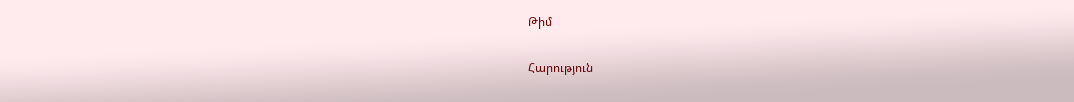Թիմ

Հարություն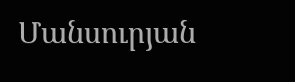Մանսուրյան